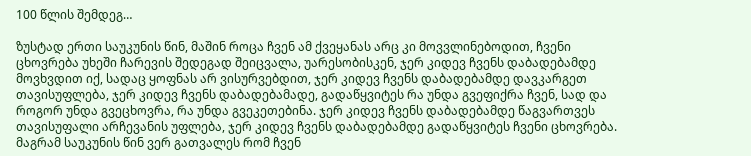100 წლის შემდეგ…

ზუსტად ერთი საუკუნის წინ, მაშინ როცა ჩვენ ამ ქვეყანას არც კი მოვვლინებოდით, ჩვენი ცხოვრება უხეში ჩარევის შედეგად შეიცვალა, უარესობისკენ, ჯერ კიდევ ჩვენს დაბადებამდე მოვხვდით იქ, სადაც ყოფნას არ ვისურვებდით, ჯერ კიდევ ჩვენს დაბადებამდე დავკარგეთ თავისუფლება, ჯერ კიდევ ჩვენს დაბადებამადე, გადაწყვიტეს რა უნდა გვეფიქრა ჩვენ, სად და როგორ უნდა გვეცხოვრა, რა უნდა გვეკეთებინა. ჯერ კიდევ ჩვენს დაბადებამდე წაგვართვეს თავისუფალი არჩევანის უფლება, ჯერ კიდევ ჩვენს დაბადებამდე გადაწყვიტეს ჩვენი ცხოვრება. მაგრამ საუკუნის წინ ვერ გათვალეს რომ ჩვენ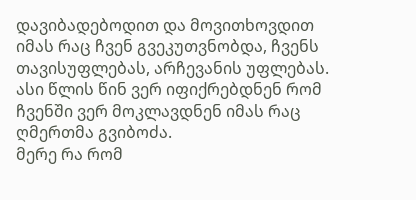დავიბადებოდით და მოვითხოვდით იმას რაც ჩვენ გვეკუთვნობდა, ჩვენს თავისუფლებას, არჩევანის უფლებას. ასი წლის წინ ვერ იფიქრებდნენ რომ ჩვენში ვერ მოკლავდნენ იმას რაც ღმერთმა გვიბოძა.
მერე რა რომ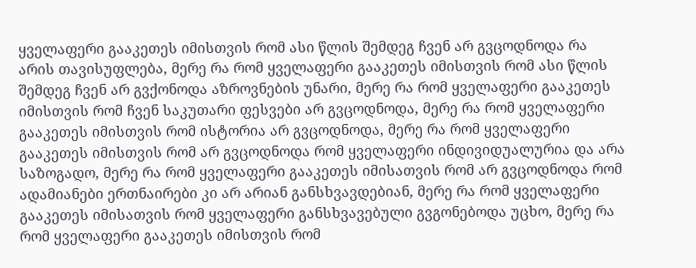ყველაფერი გააკეთეს იმისთვის რომ ასი წლის შემდეგ ჩვენ არ გვცოდნოდა რა არის თავისუფლება, მერე რა რომ ყველაფერი გააკეთეს იმისთვის რომ ასი წლის შემდეგ ჩვენ არ გვქონოდა აზროვნების უნარი, მერე რა რომ ყველაფერი გააკეთეს იმისთვის რომ ჩვენ საკუთარი ფესვები არ გვცოდნოდა, მერე რა რომ ყველაფერი გააკეთეს იმისთვის რომ ისტორია არ გვცოდნოდა, მერე რა რომ ყველაფერი გააკეთეს იმისთვის რომ არ გვცოდნოდა რომ ყველაფერი ინდივიდუალურია და არა საზოგადო, მერე რა რომ ყველაფერი გააკეთეს იმისათვის რომ არ გვცოდნოდა რომ ადამიანები ერთნაირები კი არ არიან განსხვავდებიან, მერე რა რომ ყველაფერი გააკეთეს იმისათვის რომ ყველაფერი განსხვავებული გვგონებოდა უცხო, მერე რა რომ ყველაფერი გააკეთეს იმისთვის რომ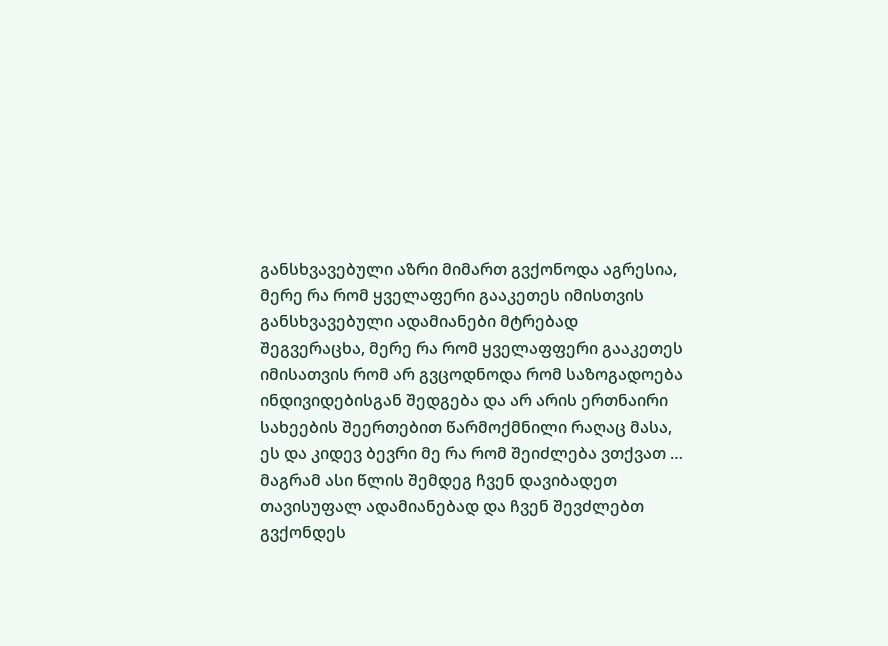განსხვავებული აზრი მიმართ გვქონოდა აგრესია, მერე რა რომ ყველაფერი გააკეთეს იმისთვის განსხვავებული ადამიანები მტრებად შეგვერაცხა, მერე რა რომ ყველაფფერი გააკეთეს იმისათვის რომ არ გვცოდნოდა რომ საზოგადოება ინდივიდებისგან შედგება და არ არის ერთნაირი სახეების შეერთებით წარმოქმნილი რაღაც მასა, ეს და კიდევ ბევრი მე რა რომ შეიძლება ვთქვათ …
მაგრამ ასი წლის შემდეგ ჩვენ დავიბადეთ თავისუფალ ადამიანებად და ჩვენ შევძლებთ გვქონდეს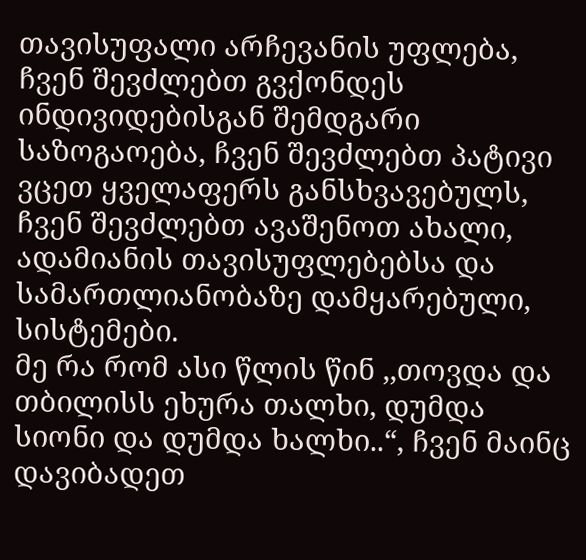თავისუფალი არჩევანის უფლება, ჩვენ შევძლებთ გვქონდეს ინდივიდებისგან შემდგარი საზოგაოება, ჩვენ შევძლებთ პატივი ვცეთ ყველაფერს განსხვავებულს, ჩვენ შევძლებთ ავაშენოთ ახალი, ადამიანის თავისუფლებებსა და სამართლიანობაზე დამყარებული, სისტემები.
მე რა რომ ასი წლის წინ ,,თოვდა და თბილისს ეხურა თალხი, დუმდა სიონი და დუმდა ხალხი..“, ჩვენ მაინც დავიბადეთ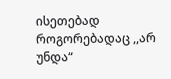ისეთებად როგორებადაც ,,არ უნდა“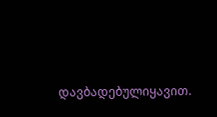დავბადებულიყავით.